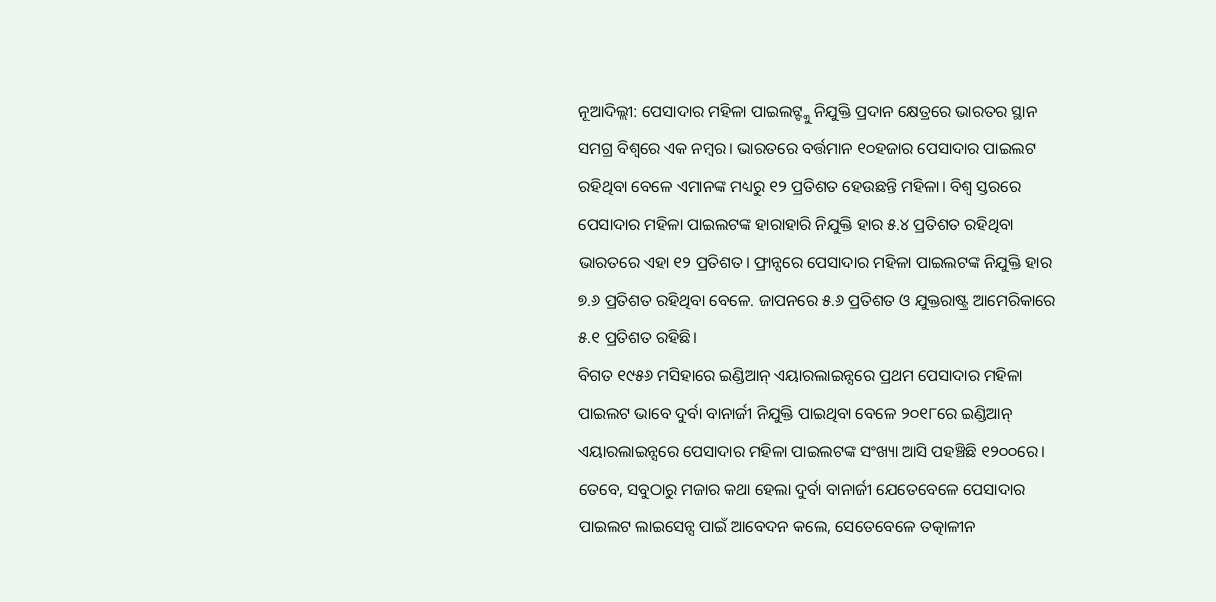ନୂଆଦିଲ୍ଲୀ: ପେସାଦାର ମହିଳା ପାଇଲଟ୍ଙ୍କୁ ନିଯୁକ୍ତି ପ୍ରଦାନ କ୍ଷେତ୍ରରେ ଭାରତର ସ୍ଥାନ ସମଗ୍ର ବିଶ୍ୱରେ ଏକ ନମ୍ବର। ଭାରତରେ ବର୍ତ୍ତମାନ ୧୦ହଜାର ପେସାଦାର ପାଇଲଟ ରହିଥିବା ବେଳେ ଏମାନଙ୍କ ମଧ୍ୟରୁ ୧୨ ପ୍ରତିଶତ ହେଉଛନ୍ତି ମହିଳା। ବିଶ୍ୱ ସ୍ତରରେ ପେସାଦାର ମହିଳା ପାଇଲଟଙ୍କ ହାରାହାରି ନିଯୁକ୍ତି ହାର ୫.୪ ପ୍ରତିଶତ ରହିଥିବା ଭାରତରେ ଏହା ୧୨ ପ୍ରତିଶତ। ଫ୍ରାନ୍ସରେ ପେସାଦାର ମହିଳା ପାଇଲଟଙ୍କ ନିଯୁକ୍ତି ହାର ୭.୬ ପ୍ରତିଶତ ରହିଥିବା ବେଳେ. ଜାପନରେ ୫.୬ ପ୍ରତିଶତ ଓ ଯୁକ୍ତରାଷ୍ଟ୍ର ଆମେରିକାରେ ୫.୧ ପ୍ରତିଶତ ରହିଛି।
ବିଗତ ୧୯୫୬ ମସିହାରେ ଇଣ୍ଡିଆନ୍ ଏୟାରଲାଇନ୍ସରେ ପ୍ରଥମ ପେସାଦାର ମହିଳା ପାଇଲଟ ଭାବେ ଦୁର୍ବା ବାନାର୍ଜୀ ନିଯୁକ୍ତି ପାଇଥିବା ବେଳେ ୨୦୧୮ରେ ଇଣ୍ଡିଆନ୍ ଏୟାରଲାଇନ୍ସରେ ପେସାଦାର ମହିଳା ପାଇଲଟଙ୍କ ସଂଖ୍ୟା ଆସି ପହଞ୍ଚିଛି ୧୨୦୦ରେ। ତେବେ, ସବୁଠାରୁ ମଜାର କଥା ହେଲା ଦୁର୍ବା ବାନାର୍ଜୀ ଯେତେବେଳେ ପେସାଦାର ପାଇଲଟ ଲାଇସେନ୍ସ ପାଇଁ ଆବେଦନ କଲେ, ସେତେବେଳେ ତତ୍କାଳୀନ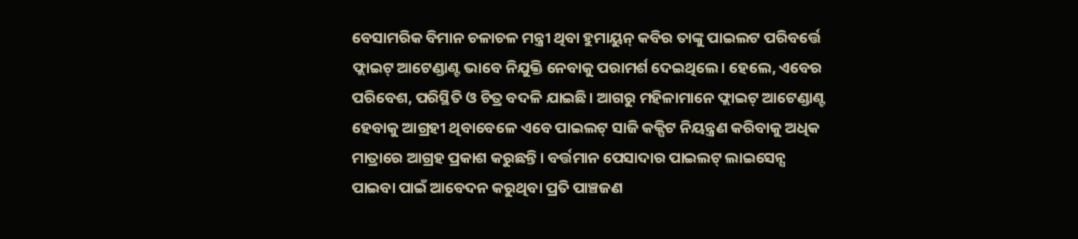ବେସାମରିକ ବିମାନ ଚଳାଚଳ ମନ୍ତ୍ରୀ ଥିବା ହୁମାୟୁନ୍ କବିର ତାଙ୍କୁ ପାଇଲଟ ପରିବର୍ତ୍ତେ ଫ୍ଲାଇଟ୍ ଆଟେଣ୍ଡାଣ୍ଟ ଭାବେ ନିଯୁକ୍ତି ନେବାକୁ ପରାମର୍ଶ ଦେଇଥିଲେ। ହେଲେ, ଏବେର ପରିବେଶ, ପରିସ୍ଥିତି ଓ ଚିତ୍ର ବଦଳି ଯାଇଛି। ଆଗରୁ ମହିଳାମାନେ ଫ୍ଲାଇଟ୍ ଆଟେଣ୍ଡାଣ୍ଟ ହେବାକୁ ଆଗ୍ରହୀ ଥିବାବେଳେ ଏବେ ପାଇଲଟ୍ ସାଜି କକ୍ପିଟ ନିୟନ୍ତ୍ରଣ କରିବାକୁ ଅଧିକ ମାତ୍ରାରେ ଆଗ୍ରହ ପ୍ରକାଶ କରୁଛନ୍ତି। ବର୍ତ୍ତମାନ ପେସାଦାର ପାଇଲଟ୍ ଲାଇସେନ୍ସ ପାଇବା ପାଇଁ ଆବେଦନ କରୁଥିବା ପ୍ରତି ପାଞ୍ଚଜଣ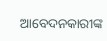ଆବେଦନକାରୀଙ୍କ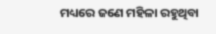ମଧ୍ୟରେ ଜଣେ ମହିଳା ରହୁଥିବା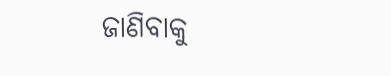ଜାଣିବାକୁ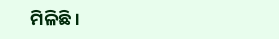ମିଳିଛି।